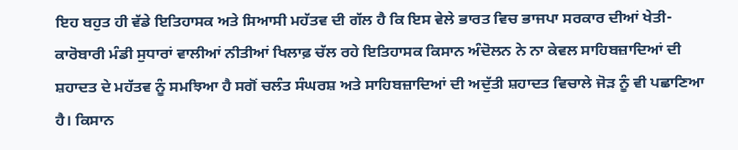ਇਹ ਬਹੁਤ ਹੀ ਵੱਡੇ ਇਤਿਹਾਸਕ ਅਤੇ ਸਿਆਸੀ ਮਹੱਤਵ ਦੀ ਗੱਲ ਹੈ ਕਿ ਇਸ ਵੇਲੇ ਭਾਰਤ ਵਿਚ ਭਾਜਪਾ ਸਰਕਾਰ ਦੀਆਂ ਖੇਤੀ-ਕਾਰੋਬਾਰੀ ਮੰਡੀ ਸੁਧਾਰਾਂ ਵਾਲੀਆਂ ਨੀਤੀਆਂ ਖਿਲਾਫ਼ ਚੱਲ ਰਹੇ ਇਤਿਹਾਸਕ ਕਿਸਾਨ ਅੰਦੋਲਨ ਨੇ ਨਾ ਕੇਵਲ ਸਾਹਿਬਜ਼ਾਦਿਆਂ ਦੀ ਸ਼ਹਾਦਤ ਦੇ ਮਹੱਤਵ ਨੂੰ ਸਮਝਿਆ ਹੈ ਸਗੋਂ ਚਲੰਤ ਸੰਘਰਸ਼ ਅਤੇ ਸਾਹਿਬਜ਼ਾਦਿਆਂ ਦੀ ਅਦੁੱਤੀ ਸ਼ਹਾਦਤ ਵਿਚਾਲੇ ਜੋੜ ਨੂੰ ਵੀ ਪਛਾਣਿਆ ਹੈ। ਕਿਸਾਨ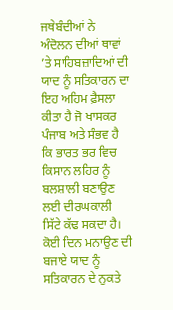ਜਥੇਬੰਦੀਆਂ ਨੇ ਅੰਦੋਲਨ ਦੀਆਂ ਥਾਵਾਂ ’ਤੇ ਸਾਹਿਬਜ਼ਾਦਿਆਂ ਦੀ ਯਾਦ ਨੂੰ ਸਤਿਕਾਰਨ ਦਾ ਇਹ ਅਹਿਮ ਫ਼ੈਸਲਾ ਕੀਤਾ ਹੈ ਜੋ ਖਾਸਕਰ ਪੰਜਾਬ ਅਤੇ ਸੰਭਵ ਹੈ ਕਿ ਭਾਰਤ ਭਰ ਵਿਚ ਕਿਸਾਨ ਲਹਿਰ ਨੂੰ ਬਲਸ਼ਾਲੀ ਬਣਾਉਣ ਲਈ ਦੀਰਘਕਾਲੀ ਸਿੱਟੇ ਕੱਢ ਸਕਦਾ ਹੈ। ਕੋਈ ਦਿਨ ਮਨਾਉਣ ਦੀ ਬਜਾਏ ਯਾਦ ਨੂੰ ਸਤਿਕਾਰਨ ਦੇ ਨੁਕਤੇ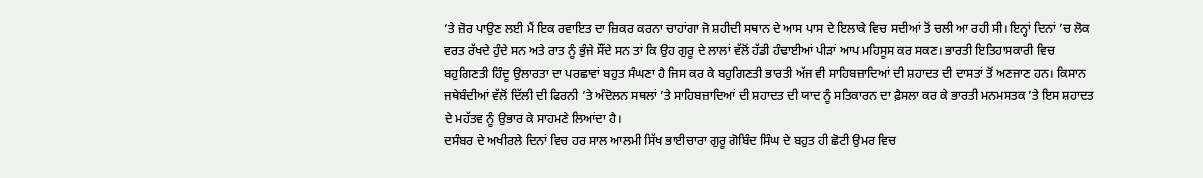’ਤੇ ਜ਼ੋਰ ਪਾਉਣ ਲਈ ਮੈਂ ਇਕ ਰਵਾਇਤ ਦਾ ਜ਼ਿਕਰ ਕਰਨਾ ਚਾਹਾਂਗਾ ਜੋ ਸ਼ਹੀਦੀ ਸਥਾਨ ਦੇ ਆਸ ਪਾਸ ਦੇ ਇਲਾਕੇ ਵਿਚ ਸਦੀਆਂ ਤੋਂ ਚਲੀ ਆ ਰਹੀ ਸੀ। ਇਨ੍ਹਾਂ ਦਿਨਾਂ ’ਚ ਲੋਕ ਵਰਤ ਰੱਖਦੇ ਹੁੰਦੇ ਸਨ ਅਤੇ ਰਾਤ ਨੂੰ ਭੁੰਜੇ ਸੌਂਦੇ ਸਨ ਤਾਂ ਕਿ ਉਹ ਗੁਰੂ ਦੇ ਲਾਲਾਂ ਵੱਲੋਂ ਹੱਡੀ ਹੰਢਾਈਆਂ ਪੀੜਾਂ ਆਪ ਮਹਿਸੂਸ ਕਰ ਸਕਣ। ਭਾਰਤੀ ਇਤਿਹਾਸਕਾਰੀ ਵਿਚ ਬਹੁਗਿਣਤੀ ਹਿੰਦੂ ਉਲਾਰਤਾ ਦਾ ਪਰਛਾਵਾਂ ਬਹੁਤ ਸੰਘਣਾ ਹੈ ਜਿਸ ਕਰ ਕੇ ਬਹੁਗਿਣਤੀ ਭਾਰਤੀ ਅੱਜ ਵੀ ਸਾਹਿਬਜ਼ਾਦਿਆਂ ਦੀ ਸ਼ਹਾਦਤ ਦੀ ਦਾਸਤਾਂ ਤੋਂ ਅਣਜਾਣ ਹਨ। ਕਿਸਾਨ ਜਥੇਬੰਦੀਆਂ ਵੱਲੋਂ ਦਿੱਲੀ ਦੀ ਫਿਰਨੀ ’ਤੇ ਅੰਦੋਲਨ ਸਥਲਾਂ ’ਤੇ ਸਾਹਿਬਜ਼ਾਦਿਆਂ ਦੀ ਸ਼ਹਾਦਤ ਦੀ ਯਾਦ ਨੂੰ ਸਤਿਕਾਰਨ ਦਾ ਫ਼ੈਸਲਾ ਕਰ ਕੇ ਭਾਰਤੀ ਮਨਮਸਤਕ ’ਤੇ ਇਸ ਸ਼ਹਾਦਤ ਦੇ ਮਹੱਤਵ ਨੂੰ ਉਭਾਰ ਕੇ ਸਾਹਮਣੇ ਲਿਆਂਦਾ ਹੈ।
ਦਸੰਬਰ ਦੇ ਅਖੀਰਲੇ ਦਿਨਾਂ ਵਿਚ ਹਰ ਸਾਲ ਆਲਮੀ ਸਿੱਖ ਭਾਈਚਾਰਾ ਗੁਰੂ ਗੋਬਿੰਦ ਸਿੰਘ ਦੇ ਬਹੁਤ ਹੀ ਛੋਟੀ ਉਮਰ ਵਿਚ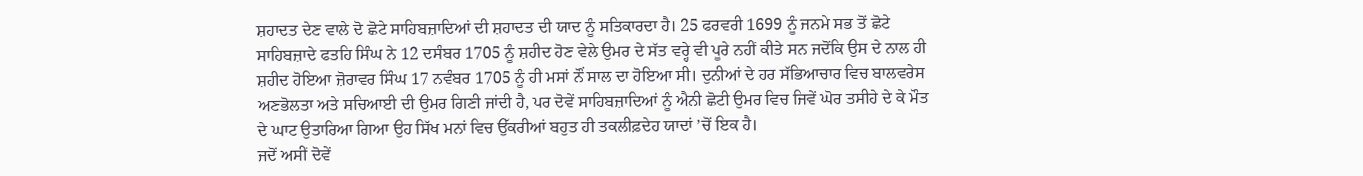ਸ਼ਹਾਦਤ ਦੇਣ ਵਾਲੇ ਦੋ ਛੋਟੇ ਸਾਹਿਬਜ਼ਾਦਿਆਂ ਦੀ ਸ਼ਹਾਦਤ ਦੀ ਯਾਦ ਨੂੰ ਸਤਿਕਾਰਦਾ ਹੈ। 25 ਫਰਵਰੀ 1699 ਨੂੰ ਜਨਮੇ ਸਭ ਤੋਂ ਛੋਟੇ ਸਾਹਿਬਜ਼ਾਦੇ ਫਤਹਿ ਸਿੰਘ ਨੇ 12 ਦਸੰਬਰ 1705 ਨੂੰ ਸ਼ਹੀਦ ਹੋਣ ਵੇਲੇ ਉਮਰ ਦੇ ਸੱਤ ਵਰ੍ਹੇ ਵੀ ਪੂਰੇ ਨਹੀਂ ਕੀਤੇ ਸਨ ਜਦੋਂਕਿ ਉਸ ਦੇ ਨਾਲ ਹੀ ਸ਼ਹੀਦ ਹੋਇਆ ਜ਼ੋਰਾਵਰ ਸਿੰਘ 17 ਨਵੰਬਰ 1705 ਨੂੰ ਹੀ ਮਸਾਂ ਨੌਂ ਸਾਲ ਦਾ ਹੋਇਆ ਸੀ। ਦੁਨੀਆਂ ਦੇ ਹਰ ਸੱਭਿਆਚਾਰ ਵਿਚ ਬਾਲਵਰੇਸ ਅਣਭੋਲਤਾ ਅਤੇ ਸਚਿਆਈ ਦੀ ਉਮਰ ਗਿਣੀ ਜਾਂਦੀ ਹੈ, ਪਰ ਦੋਵੇਂ ਸਾਹਿਬਜ਼ਾਦਿਆਂ ਨੂੰ ਐਨੀ ਛੋਟੀ ਉਮਰ ਵਿਚ ਜਿਵੇਂ ਘੋਰ ਤਸੀਹੇ ਦੇ ਕੇ ਮੌਤ ਦੇ ਘਾਟ ਉਤਾਰਿਆ ਗਿਆ ਉਹ ਸਿੱਖ ਮਨਾਂ ਵਿਚ ਉੱਕਰੀਆਂ ਬਹੁਤ ਹੀ ਤਕਲੀਫ਼ਦੇਹ ਯਾਦਾਂ ’ਚੋਂ ਇਕ ਹੈ।
ਜਦੋਂ ਅਸੀਂ ਦੋਵੇਂ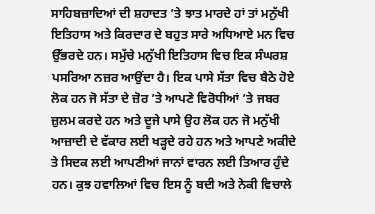ਸਾਹਿਬਜ਼ਾਦਿਆਂ ਦੀ ਸ਼ਹਾਦਤ ’ਤੇ ਝਾਤ ਮਾਰਦੇ ਹਾਂ ਤਾਂ ਮਨੁੱਖੀ ਇਤਿਹਾਸ ਅਤੇ ਕਿਰਦਾਰ ਦੇ ਬਹੁਤ ਸਾਰੇ ਅਧਿਆਏ ਮਨ ਵਿਚ ਉੱਭਰਦੇ ਹਨ। ਸਮੁੱਚੇ ਮਨੁੱਖੀ ਇਤਿਹਾਸ ਵਿਚ ਇਕ ਸੰਘਰਸ਼ ਪਸਰਿਆ ਨਜ਼ਰ ਆਉਂਦਾ ਹੈ। ਇਕ ਪਾਸੇ ਸੱਤਾ ਵਿਚ ਬੈਠੇ ਹੋਏ ਲੋਕ ਹਨ ਜੋ ਸੱਤਾ ਦੇ ਜ਼ੋਰ ’ਤੇ ਆਪਣੇ ਵਿਰੋਧੀਆਂ ’ਤੇ ਜਬਰ ਜ਼ੁਲਮ ਕਰਦੇ ਹਨ ਅਤੇ ਦੂਜੇ ਪਾਸੇ ਉਹ ਲੋਕ ਹਨ ਜੋ ਮਨੁੱਖੀ ਆਜ਼ਾਦੀ ਦੇ ਵੱਕਾਰ ਲਈ ਖੜ੍ਹਦੇ ਰਹੇ ਹਨ ਅਤੇ ਆਪਣੇ ਅਕੀਦੇ ਤੇ ਸਿਦਕ ਲਈ ਆਪਣੀਆਂ ਜਾਨਾਂ ਵਾਰਨ ਲਈ ਤਿਆਰ ਹੁੰਦੇ ਹਨ। ਕੁਝ ਹਵਾਲਿਆਂ ਵਿਚ ਇਸ ਨੂੰ ਬਦੀ ਅਤੇ ਨੇਕੀ ਵਿਚਾਲੇ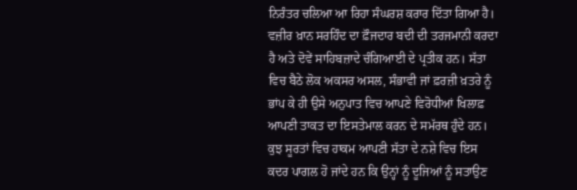ਨਿਰੰਤਰ ਚਲਿਆ ਆ ਰਿਹਾ ਸੰਘਰਸ਼ ਕਰਾਰ ਦਿੱਤਾ ਗਿਆ ਹੈ। ਵਜ਼ੀਰ ਖ਼ਾਨ ਸਰਹਿੰਦ ਦਾ ਫ਼ੌਜਦਾਰ ਬਦੀ ਦੀ ਤਰਜਮਾਨੀ ਕਰਦਾ ਹੈ ਅਤੇ ਦੋਵੇਂ ਸਾਹਿਬਜ਼ਾਦੇ ਚੰਗਿਆਈ ਦੇ ਪ੍ਰਤੀਕ ਹਨ। ਸੱਤਾ ਵਿਚ ਬੈਠੇ ਲੋਕ ਅਕਸਰ ਅਸਲ, ਸੰਭਾਵੀ ਜਾਂ ਫ਼ਰਜ਼ੀ ਖ਼ਤਰੇ ਨੂੰ ਭਾਂਪ ਕੇ ਹੀ ਉਸੇ ਅਨੁਪਾਤ ਵਿਚ ਆਪਣੇ ਵਿਰੋਧੀਆਂ ਖਿਲਾਫ਼ ਆਪਣੀ ਤਾਕਤ ਦਾ ਇਸਤੇਮਾਲ ਕਰਨ ਦੇ ਸਮੱਰਥ ਹੁੰਦੇ ਹਨ। ਕੁਝ ਸੂਰਤਾਂ ਵਿਚ ਹਾਕਮ ਆਪਣੀ ਸੱਤਾ ਦੇ ਨਸ਼ੇ ਵਿਚ ਇਸ ਕਦਰ ਪਾਗਲ ਹੋ ਜਾਂਦੇ ਹਨ ਕਿ ਉਨ੍ਹਾਂ ਨੂੰ ਦੂਜਿਆਂ ਨੂੰ ਸਤਾਉਣ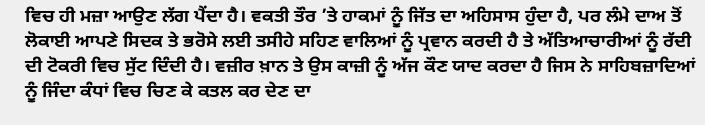ਵਿਚ ਹੀ ਮਜ਼ਾ ਆਉਣ ਲੱਗ ਪੈਂਦਾ ਹੈ। ਵਕਤੀ ਤੌਰ ’ਤੇ ਹਾਕਮਾਂ ਨੂੰ ਜਿੱਤ ਦਾ ਅਹਿਸਾਸ ਹੁੰਦਾ ਹੈ, ਪਰ ਲੰਮੇ ਦਾਅ ਤੋਂ ਲੋਕਾਈ ਆਪਣੇ ਸਿਦਕ ਤੇ ਭਰੋਸੇ ਲਈ ਤਸੀਹੇ ਸਹਿਣ ਵਾਲਿਆਂ ਨੂੰ ਪ੍ਰਵਾਨ ਕਰਦੀ ਹੈ ਤੇ ਅੱਤਿਆਚਾਰੀਆਂ ਨੂੰ ਰੱਦੀ ਦੀ ਟੋਕਰੀ ਵਿਚ ਸੁੱਟ ਦਿੰਦੀ ਹੈ। ਵਜ਼ੀਰ ਖ਼ਾਨ ਤੇ ਉਸ ਕਾਜ਼ੀ ਨੂੰ ਅੱਜ ਕੌਣ ਯਾਦ ਕਰਦਾ ਹੈ ਜਿਸ ਨੇ ਸਾਹਿਬਜ਼ਾਦਿਆਂ ਨੂੰ ਜਿੰਦਾ ਕੰਧਾਂ ਵਿਚ ਚਿਣ ਕੇ ਕਤਲ ਕਰ ਦੇਣ ਦਾ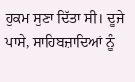ਹੁਕਮ ਸੁਣਾ ਦਿੱਤਾ ਸੀ। ਦੂਜੇ ਪਾਸੇ, ਸਾਹਿਬਜ਼ਾਦਿਆਂ ਨੂੰ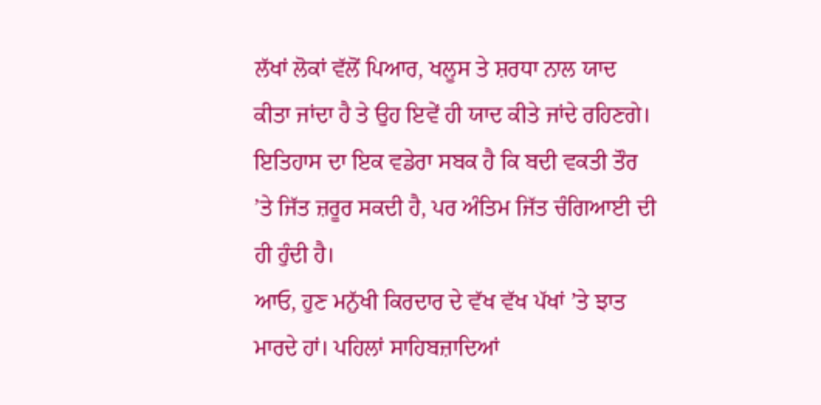ਲੱਖਾਂ ਲੋਕਾਂ ਵੱਲੋਂ ਪਿਆਰ, ਖਲੂਸ ਤੇ ਸ਼ਰਧਾ ਨਾਲ ਯਾਦ ਕੀਤਾ ਜਾਂਦਾ ਹੈ ਤੇ ਉਹ ਇਵੇਂ ਹੀ ਯਾਦ ਕੀਤੇ ਜਾਂਦੇ ਰਹਿਣਗੇ। ਇਤਿਹਾਸ ਦਾ ਇਕ ਵਡੇਰਾ ਸਬਕ ਹੈ ਕਿ ਬਦੀ ਵਕਤੀ ਤੌਰ ’ਤੇ ਜਿੱਤ ਜ਼ਰੂਰ ਸਕਦੀ ਹੈ, ਪਰ ਅੰਤਿਮ ਜਿੱਤ ਚੰਗਿਆਈ ਦੀ ਹੀ ਹੁੰਦੀ ਹੈ।
ਆਓ, ਹੁਣ ਮਨੁੱਖੀ ਕਿਰਦਾਰ ਦੇ ਵੱਖ ਵੱਖ ਪੱਖਾਂ ’ਤੇ ਝਾਤ ਮਾਰਦੇ ਹਾਂ। ਪਹਿਲਾਂ ਸਾਹਿਬਜ਼ਾਦਿਆਂ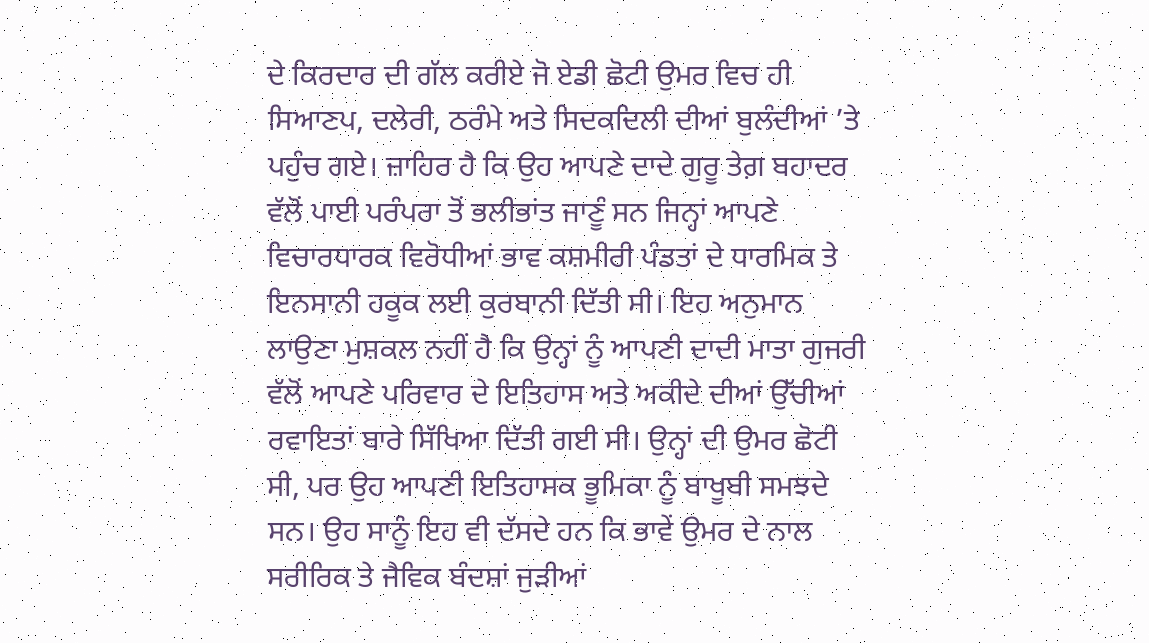ਦੇ ਕਿਰਦਾਰ ਦੀ ਗੱਲ ਕਰੀਏ ਜੋ ਏਡੀ ਛੋਟੀ ਉਮਰ ਵਿਚ ਹੀ ਸਿਆਣਪ, ਦਲੇਰੀ, ਠਰੰਮੇ ਅਤੇ ਸਿਦਕਦਿਲੀ ਦੀਆਂ ਬੁਲੰਦੀਆਂ ’ਤੇ ਪਹੁੰਚ ਗਏ। ਜ਼ਾਹਿਰ ਹੈ ਕਿ ਉਹ ਆਪਣੇ ਦਾਦੇ ਗੁਰੂ ਤੇਗ਼ ਬਹਾਦਰ ਵੱਲੋਂ ਪਾਈ ਪਰੰਪਰਾ ਤੋਂ ਭਲੀਭਾਂਤ ਜਾਣੂੰ ਸਨ ਜਿਨ੍ਹਾਂ ਆਪਣੇ ਵਿਚਾਰਧਾਰਕ ਵਿਰੋਧੀਆਂ ਭਾਵ ਕਸ਼ਮੀਰੀ ਪੰਡਤਾਂ ਦੇ ਧਾਰਮਿਕ ਤੇ ਇਨਸਾਨੀ ਹਕੂਕ ਲਈ ਕੁਰਬਾਨੀ ਦਿੱਤੀ ਸੀ। ਇਹ ਅਨੁਮਾਨ ਲਾਉਣਾ ਮੁਸ਼ਕਲ ਨਹੀਂ ਹੈ ਕਿ ਉਨ੍ਹਾਂ ਨੂੰ ਆਪਣੀ ਦਾਦੀ ਮਾਤਾ ਗੁਜਰੀ ਵੱਲੋਂ ਆਪਣੇ ਪਰਿਵਾਰ ਦੇ ਇਤਿਹਾਸ ਅਤੇ ਅਕੀਦੇ ਦੀਆਂ ਉੱਚੀਆਂ ਰਵਾਇਤਾਂ ਬਾਰੇ ਸਿੱਖਿਆ ਦਿੱਤੀ ਗਈ ਸੀ। ਉਨ੍ਹਾਂ ਦੀ ਉਮਰ ਛੋਟੀ ਸੀ, ਪਰ ਉਹ ਆਪਣੀ ਇਤਿਹਾਸਕ ਭੂਮਿਕਾ ਨੂੰ ਬਾਖੂਬੀ ਸਮਝਦੇ ਸਨ। ਉਹ ਸਾਨੂੰ ਇਹ ਵੀ ਦੱਸਦੇ ਹਨ ਕਿ ਭਾਵੇਂ ਉਮਰ ਦੇ ਨਾਲ ਸਰੀਰਿਕ ਤੇ ਜੈਵਿਕ ਬੰਦਸ਼ਾਂ ਜੁੜੀਆਂ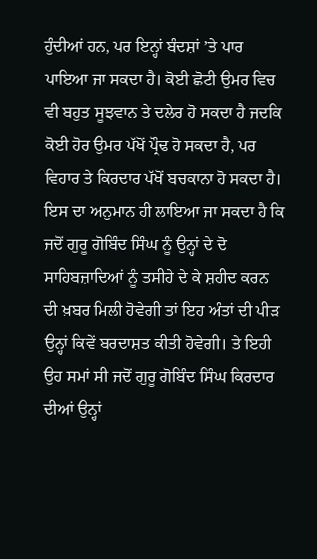ਹੁੰਦੀਆਂ ਹਨ, ਪਰ ਇਨ੍ਹਾਂ ਬੰਦਸ਼ਾਂ ’ਤੇ ਪਾਰ ਪਾਇਆ ਜਾ ਸਕਦਾ ਹੈ। ਕੋਈ ਛੋਟੀ ਉਮਰ ਵਿਚ ਵੀ ਬਹੁਤ ਸੂਝਵਾਨ ਤੇ ਦਲੇਰ ਹੋ ਸਕਦਾ ਹੈ ਜਦਕਿ ਕੋਈ ਹੋਰ ਉਮਰ ਪੱਖੋਂ ਪ੍ਰੌਢ ਹੋ ਸਕਦਾ ਹੈ, ਪਰ ਵਿਹਾਰ ਤੇ ਕਿਰਦਾਰ ਪੱਖੋਂ ਬਚਕਾਨਾ ਹੋ ਸਕਦਾ ਹੈ।
ਇਸ ਦਾ ਅਨੁਮਾਨ ਹੀ ਲਾਇਆ ਜਾ ਸਕਦਾ ਹੈ ਕਿ ਜਦੋਂ ਗੁਰੂ ਗੋਬਿੰਦ ਸਿੰਘ ਨੂੰ ਉਨ੍ਹਾਂ ਦੇ ਦੋ ਸਾਹਿਬਜ਼ਾਦਿਆਂ ਨੂੰ ਤਸੀਹੇ ਦੇ ਕੇ ਸ਼ਹੀਦ ਕਰਨ ਦੀ ਖ਼ਬਰ ਮਿਲੀ ਹੋਵੇਗੀ ਤਾਂ ਇਹ ਅੰਤਾਂ ਦੀ ਪੀੜ ਉਨ੍ਹਾਂ ਕਿਵੇਂ ਬਰਦਾਸ਼ਤ ਕੀਤੀ ਹੋਵੇਗੀ। ਤੇ ਇਹੀ ਉਹ ਸਮਾਂ ਸੀ ਜਦੋਂ ਗੁਰੂ ਗੋਬਿੰਦ ਸਿੰਘ ਕਿਰਦਾਰ ਦੀਆਂ ਉਨ੍ਹਾਂ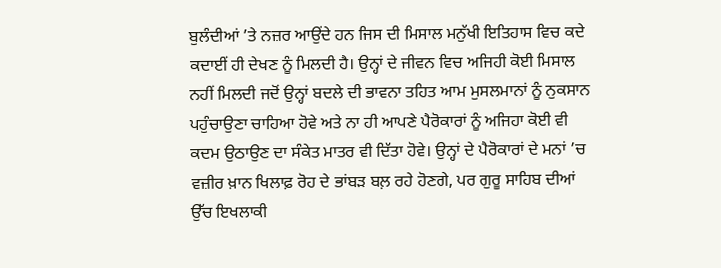ਬੁਲੰਦੀਆਂ ’ਤੇ ਨਜ਼ਰ ਆਉਂਦੇ ਹਨ ਜਿਸ ਦੀ ਮਿਸਾਲ ਮਨੁੱਖੀ ਇਤਿਹਾਸ ਵਿਚ ਕਦੇ ਕਦਾਈਂ ਹੀ ਦੇਖਣ ਨੂੰ ਮਿਲਦੀ ਹੈ। ਉਨ੍ਹਾਂ ਦੇ ਜੀਵਨ ਵਿਚ ਅਜਿਹੀ ਕੋਈ ਮਿਸਾਲ ਨਹੀਂ ਮਿਲਦੀ ਜਦੋਂ ਉਨ੍ਹਾਂ ਬਦਲੇ ਦੀ ਭਾਵਨਾ ਤਹਿਤ ਆਮ ਮੁਸਲਮਾਨਾਂ ਨੂੰ ਨੁਕਸਾਨ ਪਹੁੰਚਾਉਣਾ ਚਾਹਿਆ ਹੋਵੇ ਅਤੇ ਨਾ ਹੀ ਆਪਣੇ ਪੈਰੋਕਾਰਾਂ ਨੂੰ ਅਜਿਹਾ ਕੋਈ ਵੀ ਕਦਮ ਉਠਾਉਣ ਦਾ ਸੰਕੇਤ ਮਾਤਰ ਵੀ ਦਿੱਤਾ ਹੋਵੇ। ਉਨ੍ਹਾਂ ਦੇ ਪੈਰੋਕਾਰਾਂ ਦੇ ਮਨਾਂ ’ਚ ਵਜ਼ੀਰ ਖ਼ਾਨ ਖਿਲਾਫ਼ ਰੋਹ ਦੇ ਭਾਂਬੜ ਬਲ਼ ਰਹੇ ਹੋਣਗੇ, ਪਰ ਗੁਰੂ ਸਾਹਿਬ ਦੀਆਂ ਉੱਚ ਇਖਲਾਕੀ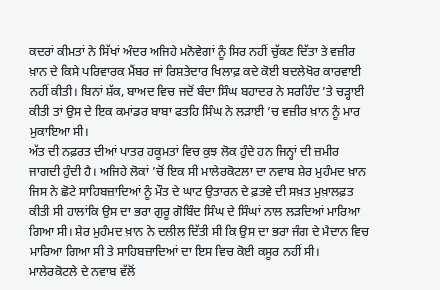ਕਦਰਾਂ ਕੀਮਤਾਂ ਨੇ ਸਿੱਖਾਂ ਅੰਦਰ ਅਜਿਹੇ ਮਨੋਵੇਗਾਂ ਨੂੰ ਸਿਰ ਨਹੀਂ ਚੁੱਕਣ ਦਿੱਤਾ ਤੇ ਵਜ਼ੀਰ ਖ਼ਾਨ ਦੇ ਕਿਸੇ ਪਰਿਵਾਰਕ ਮੈਂਬਰ ਜਾਂ ਰਿਸ਼ਤੇਦਾਰ ਖਿਲਾਫ਼ ਕਦੇ ਕੋਈ ਬਦਲੇਖੋਰ ਕਾਰਵਾਈ ਨਹੀਂ ਕੀਤੀ। ਬਿਨਾਂ ਸ਼ੱਕ, ਬਾਅਦ ਵਿਚ ਜਦੋਂ ਬੰਦਾ ਸਿੰਘ ਬਹਾਦਰ ਨੇ ਸਰਹਿੰਦ ’ਤੇ ਚੜ੍ਹਾਈ ਕੀਤੀ ਤਾਂ ਉਸ ਦੇ ਇਕ ਕਮਾਂਡਰ ਬਾਬਾ ਫਤਹਿ ਸਿੰਘ ਨੇ ਲੜਾਈ ’ਚ ਵਜ਼ੀਰ ਖ਼ਾਨ ਨੂੰ ਮਾਰ ਮੁਕਾਇਆ ਸੀ।
ਅੱਤ ਦੀ ਨਫ਼ਰਤ ਦੀਆਂ ਪਾਤਰ ਹਕੂਮਤਾਂ ਵਿਚ ਕੁਝ ਲੋਕ ਹੁੰਦੇ ਹਨ ਜਿਨ੍ਹਾਂ ਦੀ ਜ਼ਮੀਰ ਜਾਗਦੀ ਹੁੰਦੀ ਹੈ। ਅਜਿਹੇ ਲੋਕਾਂ ’ਚੋਂ ਇਕ ਸੀ ਮਾਲੇਰਕੋਟਲਾ ਦਾ ਨਵਾਬ ਸ਼ੇਰ ਮੁਹੰਮਦ ਖ਼ਾਨ ਜਿਸ ਨੇ ਛੋਟੇ ਸਾਹਿਬਜ਼ਾਦਿਆਂ ਨੂੰ ਮੌਤ ਦੇ ਘਾਟ ਉਤਾਰਨ ਦੇ ਫ਼ਤਵੇ ਦੀ ਸਖ਼ਤ ਮੁਖ਼ਾਲਫ਼ਤ ਕੀਤੀ ਸੀ ਹਾਲਾਂਕਿ ਉਸ ਦਾ ਭਰਾ ਗੁਰੂ ਗੋਬਿੰਦ ਸਿੰਘ ਦੇ ਸਿੰਘਾਂ ਨਾਲ ਲੜਦਿਆਂ ਮਾਰਿਆ ਗਿਆ ਸੀ। ਸ਼ੇਰ ਮੁਹੰਮਦ ਖ਼ਾਨ ਨੇ ਦਲੀਲ ਦਿੱਤੀ ਸੀ ਕਿ ਉਸ ਦਾ ਭਰਾ ਜੰਗ ਦੇ ਮੈਦਾਨ ਵਿਚ ਮਾਰਿਆ ਗਿਆ ਸੀ ਤੇ ਸਾਹਿਬਜ਼ਾਦਿਆਂ ਦਾ ਇਸ ਵਿਚ ਕੋਈ ਕਸੂਰ ਨਹੀਂ ਸੀ। ਮਾਲੇਰਕੋਟਲੇ ਦੇ ਨਵਾਬ ਵੱਲੋਂ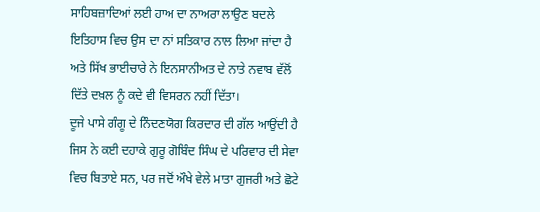ਸਾਹਿਬਜ਼ਾਦਿਆਂ ਲਈ ਹਾਅ ਦਾ ਨਾਅਰਾ ਲਾਉਣ ਬਦਲੇ ਇਤਿਹਾਸ ਵਿਚ ਉਸ ਦਾ ਨਾਂ ਸਤਿਕਾਰ ਨਾਲ ਲਿਆ ਜਾਂਦਾ ਹੈ ਅਤੇ ਸਿੱਖ ਭਾਈਚਾਰੇ ਨੇ ਇਨਸਾਨੀਅਤ ਦੇ ਨਾਤੇ ਨਵਾਬ ਵੱਲੋਂ ਦਿੱਤੇ ਦਖ਼ਲ ਨੂੰ ਕਦੇ ਵੀ ਵਿਸਰਨ ਨਹੀਂ ਦਿੱਤਾ।
ਦੂਜੇ ਪਾਸੇ ਗੰਗੂ ਦੇ ਨਿੰਦਣਯੋਗ ਕਿਰਦਾਰ ਦੀ ਗੱਲ ਆਉਂਦੀ ਹੈ ਜਿਸ ਨੇ ਕਈ ਦਹਾਕੇ ਗੁਰੂ ਗੋਬਿੰਦ ਸਿੰਘ ਦੇ ਪਰਿਵਾਰ ਦੀ ਸੇਵਾ ਵਿਚ ਬਿਤਾਏ ਸਨ, ਪਰ ਜਦੋਂ ਔਖੇ ਵੇਲੇ ਮਾਤਾ ਗੁਜਰੀ ਅਤੇ ਛੋਟੇ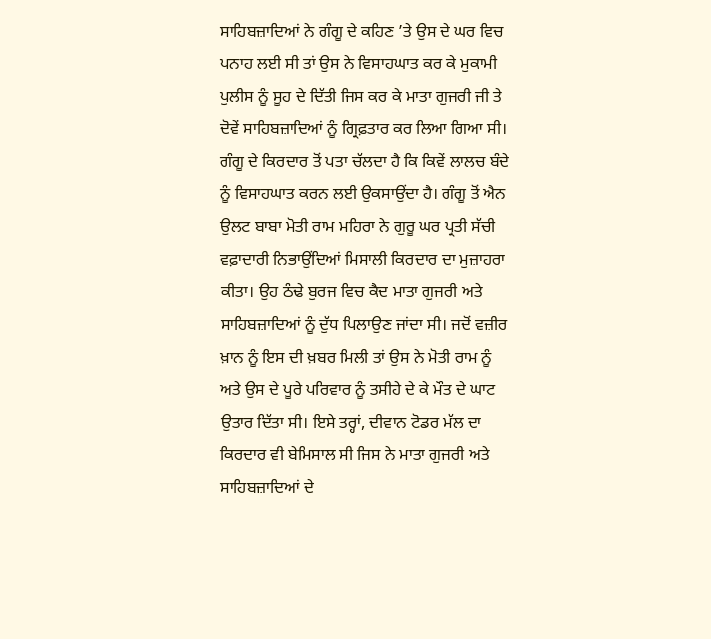ਸਾਹਿਬਜ਼ਾਦਿਆਂ ਨੇ ਗੰਗੂ ਦੇ ਕਹਿਣ ’ਤੇ ਉਸ ਦੇ ਘਰ ਵਿਚ ਪਨਾਹ ਲਈ ਸੀ ਤਾਂ ਉਸ ਨੇ ਵਿਸਾਹਘਾਤ ਕਰ ਕੇ ਮੁਕਾਮੀ ਪੁਲੀਸ ਨੂੰ ਸੂਹ ਦੇ ਦਿੱਤੀ ਜਿਸ ਕਰ ਕੇ ਮਾਤਾ ਗੁਜਰੀ ਜੀ ਤੇ ਦੋਵੇਂ ਸਾਹਿਬਜ਼ਾਦਿਆਂ ਨੂੰ ਗ੍ਰਿਫ਼ਤਾਰ ਕਰ ਲਿਆ ਗਿਆ ਸੀ। ਗੰਗੂ ਦੇ ਕਿਰਦਾਰ ਤੋਂ ਪਤਾ ਚੱਲਦਾ ਹੈ ਕਿ ਕਿਵੇਂ ਲਾਲਚ ਬੰਦੇ ਨੂੰ ਵਿਸਾਹਘਾਤ ਕਰਨ ਲਈ ਉਕਸਾਉਂਦਾ ਹੈ। ਗੰਗੂ ਤੋਂ ਐਨ ਉਲਟ ਬਾਬਾ ਮੋਤੀ ਰਾਮ ਮਹਿਰਾ ਨੇ ਗੁਰੂ ਘਰ ਪ੍ਰਤੀ ਸੱਚੀ ਵਫ਼ਾਦਾਰੀ ਨਿਭਾਉਂਦਿਆਂ ਮਿਸਾਲੀ ਕਿਰਦਾਰ ਦਾ ਮੁਜ਼ਾਹਰਾ ਕੀਤਾ। ਉਹ ਠੰਢੇ ਬੁਰਜ ਵਿਚ ਕੈਦ ਮਾਤਾ ਗੁਜਰੀ ਅਤੇ ਸਾਹਿਬਜ਼ਾਦਿਆਂ ਨੂੰ ਦੁੱਧ ਪਿਲਾਉਣ ਜਾਂਦਾ ਸੀ। ਜਦੋਂ ਵਜ਼ੀਰ ਖ਼ਾਨ ਨੂੰ ਇਸ ਦੀ ਖ਼ਬਰ ਮਿਲੀ ਤਾਂ ਉਸ ਨੇ ਮੋਤੀ ਰਾਮ ਨੂੰ ਅਤੇ ਉਸ ਦੇ ਪੂਰੇ ਪਰਿਵਾਰ ਨੂੰ ਤਸੀਹੇ ਦੇ ਕੇ ਮੌਤ ਦੇ ਘਾਟ ਉਤਾਰ ਦਿੱਤਾ ਸੀ। ਇਸੇ ਤਰ੍ਹਾਂ, ਦੀਵਾਨ ਟੋਡਰ ਮੱਲ ਦਾ ਕਿਰਦਾਰ ਵੀ ਬੇਮਿਸਾਲ ਸੀ ਜਿਸ ਨੇ ਮਾਤਾ ਗੁਜਰੀ ਅਤੇ ਸਾਹਿਬਜ਼ਾਦਿਆਂ ਦੇ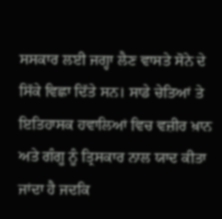ਸਸਕਾਰ ਲਈ ਜਗ੍ਹਾ ਲੈਣ ਵਾਸਤੇ ਸੋਨੇ ਦੇ ਸਿੱਕੇ ਵਿਛਾ ਦਿੱਤੇ ਸਨ। ਸਾਡੇ ਚੇਤਿਆਂ ਤੇ ਇਤਿਹਾਸਕ ਹਵਾਲਿਆਂ ਵਿਚ ਵਜ਼ੀਰ ਖ਼ਾਨ ਅਤੇ ਗੰਗੂ ਨੂੰ ਤ੍ਰਿਸਕਾਰ ਨਾਲ ਯਾਦ ਕੀਤਾ ਜਾਂਦਾ ਹੈ ਜਦਕਿ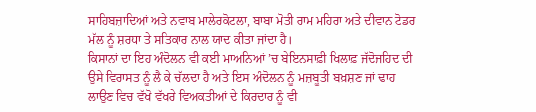ਸਾਹਿਬਜ਼ਾਦਿਆਂ ਅਤੇ ਨਵਾਬ ਮਾਲੇਰਕੋਟਲਾ, ਬਾਬਾ ਮੋਤੀ ਰਾਮ ਮਹਿਰਾ ਅਤੇ ਦੀਵਾਨ ਟੋਡਰ ਮੱਲ ਨੂੰ ਸ਼ਰਧਾ ਤੇ ਸਤਿਕਾਰ ਨਾਲ ਯਾਦ ਕੀਤਾ ਜਾਂਦਾ ਹੈ।
ਕਿਸਾਨਾਂ ਦਾ ਇਹ ਅੰਦੋਲਨ ਵੀ ਕਈ ਮਾਅਨਿਆਂ ’ਚ ਬੇਇਨਸਾਫ਼ੀ ਖਿਲਾਫ਼ ਜੱਦੋਜਹਿਦ ਦੀ ਉਸੇ ਵਿਰਾਸਤ ਨੂੰ ਲੈ ਕੇ ਚੱਲਦਾ ਹੈ ਅਤੇ ਇਸ ਅੰਦੋਲਨ ਨੂੰ ਮਜ਼ਬੂਤੀ ਬਖ਼ਸ਼ਣ ਜਾਂ ਢਾਹ ਲਾਉਣ ਵਿਚ ਵੱਖੋ ਵੱਖਰੇ ਵਿਅਕਤੀਆਂ ਦੇ ਕਿਰਦਾਰ ਨੂੰ ਵੀ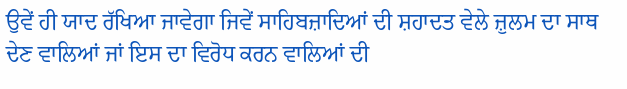ਉਵੇਂ ਹੀ ਯਾਦ ਰੱਖਿਆ ਜਾਵੇਗਾ ਜਿਵੇਂ ਸਾਹਿਬਜ਼ਾਦਿਆਂ ਦੀ ਸ਼ਹਾਦਤ ਵੇਲੇ ਜ਼ੁਲਮ ਦਾ ਸਾਥ ਦੇਣ ਵਾਲਿਆਂ ਜਾਂ ਇਸ ਦਾ ਵਿਰੋਧ ਕਰਨ ਵਾਲਿਆਂ ਦੀ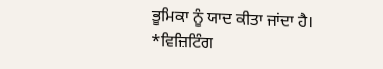ਭੂਮਿਕਾ ਨੂੰ ਯਾਦ ਕੀਤਾ ਜਾਂਦਾ ਹੈ।
*ਵਿਜ਼ਿਟਿੰਗ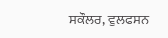ਸਕੌਲਰ, ਵੁਲਫਸਨ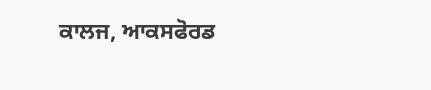ਕਾਲਜ, ਆਕਸਫੋਰਡ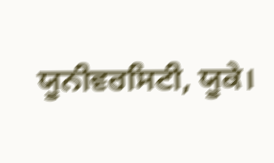ਯੂਨੀਵਰਸਿਟੀ, ਯੂਕੇ।